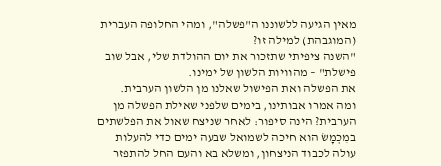מאין הגיעה ללשוננו ה"פשלה", ומהי החלופה העברית (המוגבהת) למילה זו?
"השנה ציפיתי שתזכור את יום ההולדת שלי, אבל שוב פישלת" – מהוויות הלשון של ימינו.
את הפשלה ואת הפישול שאלנו מן הלשון הערבית.
ומה אמרו אבותינו, בימים שלפני שאילת הפשלה מן הערבית? הינה סיפור: לאחר שניצח שאול את הפלשתים במִכְמָשׂ הוא חיכה לשמואל שבעה ימים כדי להעלות עולה לכבוד הניצחון, ומשלא בא והעם החל להתפזר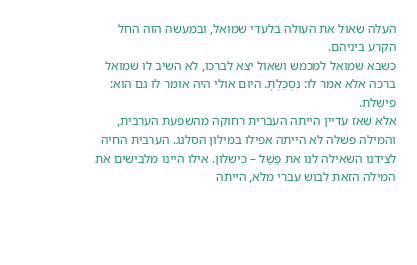העלה שאול את העולה בלעדי שמואל, ובמעשה הזה החל הקרע ביניהם.
כשבא שמואל למכמש ושאול יצא לברכו, לא השיב לו שמואל ברכה אלא אמר לו: נִסְכַּלְתָּ. היום אולי היה אומר לו גם הוא: פישלת.
אלא שאז עדיין הייתה העברית רחוקה מהשפעת הערבית, והמילה פשלה לא הייתה אפילו במילון הסלנג. הערבית החיה לצידנו השאילה לנו את פַשַׁל – כישלון. אילו היינו מלבישים את המילה הזאת לבוש עברי מלא, הייתה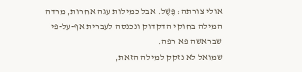אולי צורתה: פֶּשֶׁל. אבל כמילות עגה אחרות, מרדה המילה בחוקי הדקדוק ונכנסה לעברית אף-על-פי שבראשה פא רפה.
שמואל לא נזקק למילה הזאת,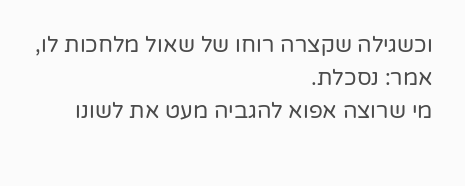וכשגילה שקצרה רוחו של שאול מלחכות לו, אמר: נסכלת.
מי שרוצה אפוא להגביה מעט את לשונו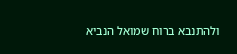ולהתנבא ברוח שמואל הנביא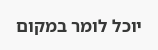יוכל לומר במקום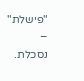"פישלת" – נסכלת.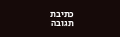כתיבת תגובה